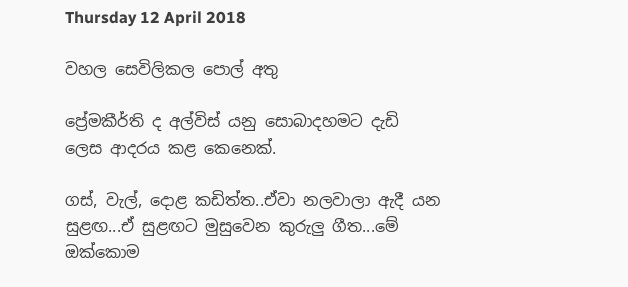Thursday 12 April 2018

වහල සෙවිලිකල පොල් අතු

ප්‍රේමකීර්ති ද අල්විස් යනු සොබාදහමට දැඩි ලෙස ආදරය කළ කෙනෙක්.

ගස්, වැල්, දොළ කඩිත්ත..ඒවා නලවාලා ඇදී යන සුළඟ...ඒ සුළඟට මුසුවෙන කුරුලු ගීත...මේ ඔක්කොම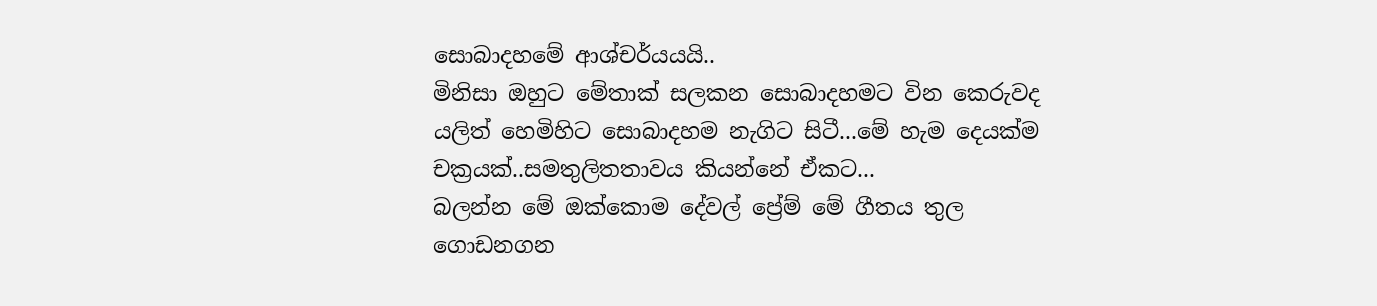සොබාදහමේ ආශ්චර්යයයි..
මිනිසා ඔහුට මේතාක් සලකන සොබාදහමට වින කෙරුවද යලිත් හෙමිහිට සොබාදහම නැගිට සිටී...මේ හැම දෙයක්ම චක්‍රයක්..සමතුලිතතාවය කියන්නේ ඒකට...
බලන්න මේ ඔක්කොම දේවල් ප්‍රේම් මේ ගීතය තුල ගොඩනගන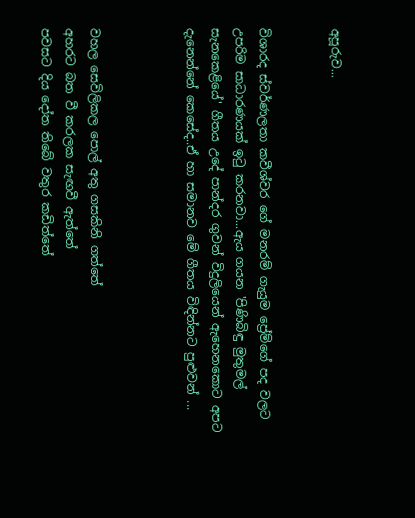අපූරුව...


විශාරද ස්වර්ණලතා කවීශ්වර ගේ මනරම් ගැයුම ප්‍රේම්ගේ පද වලට උපරිම සාධාරණයක් ඉටු කරනවා...ඇය ගයන 'පිණිබිඳු මුතුමල් සැනකෙළියේ' ගීතය උදේ පාන්දර ගුවන් විදුලියෙන් ඇහෙනකොට අපට දැනෙන්නේ කෙසේද..ඒ හා සමානව මේ ගීතය විඳින්නට පුළුවන් ...



වහල සෙවිලිකල පොල් අතු ගසකිනි ගත්තේ
අහරට බත වී කරලක සැඟවී ඇත්තේ
පවසට දිය දෝත තිබේ වතුර කඩිත්තේ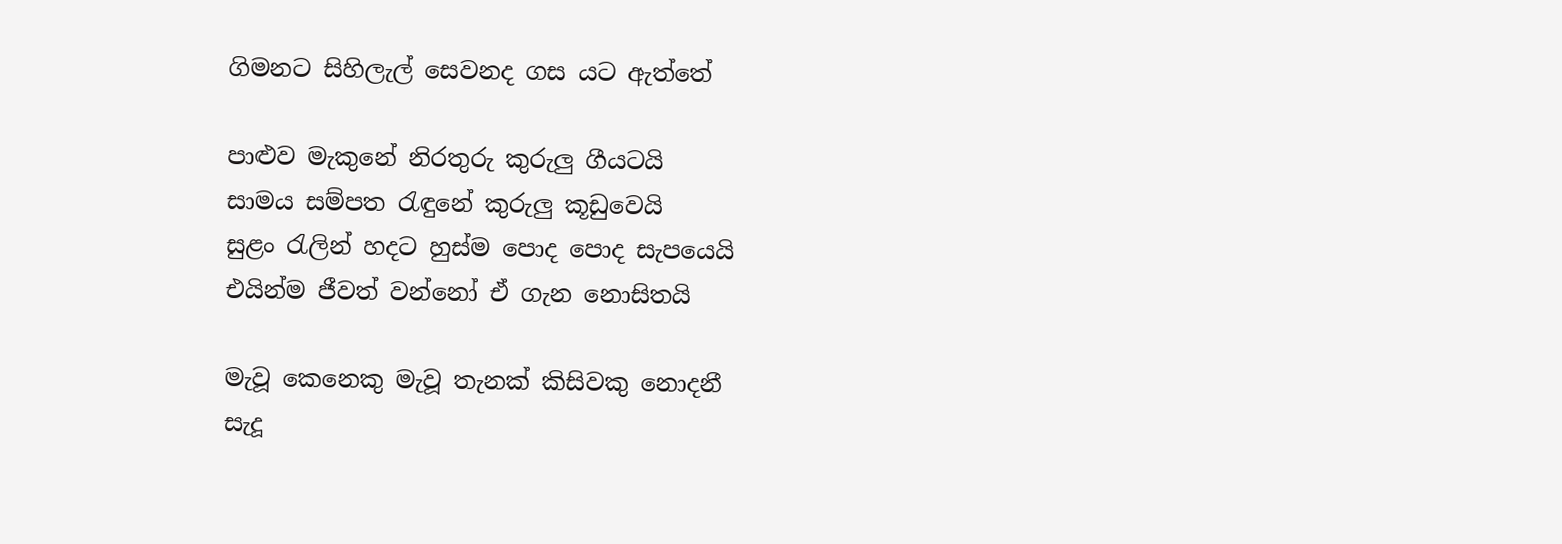ගිමනට සිහිලැල් සෙවනද ගස යට ඇත්තේ

පාළුව මැකුනේ නිරතුරු කුරුලු ගීයටයි
සාමය සම්පත රැඳුනේ කුරුලු කූඩුවෙයි
සුළං රැලින් හදට හුස්ම ‍පොද පොද සැපයෙයි
එයින්ම ජීවත් වන්නෝ ඒ ගැන නොසිතයි

මැවූ කෙනෙකු මැවූ තැනක් කිසිවකු නොදනී
සැදූ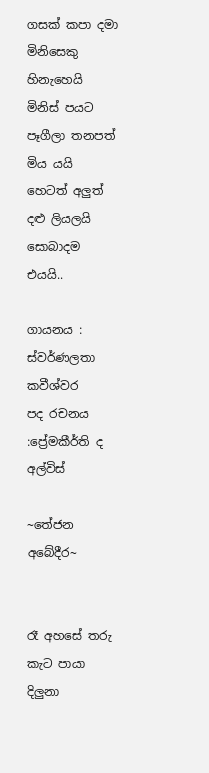ගසක් කපා දමා මිනිස‍ෙකු හිනැහෙයි
මිනිස් පයට පෑගීලා තනපත් මිය යයි
හෙටත් අලුත් දළු ලියලයි සොබාදම එයයි..

ගායනය : ස්වර්ණලතා කවීශ්වර
පද රචනය :ප්‍රේමකීර්ති ද අල්විස්

~තේජන අබේදීර~


රෑ අහසේ තරු කැට පායා දිලුනා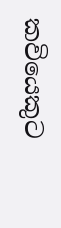කවියෙකුට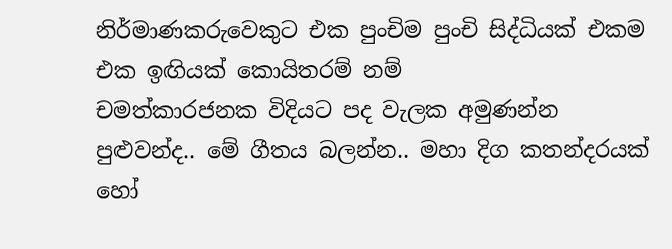නිර්මාණකරුවෙකුට එක පුංචිම පුංචි සිද්ධියක් එකම එක ඉඟියක් කොයිතරම් නම්
චමත්කාරජනක විදියට පද වැලක අමුණන්න පුළුවන්ද.. මේ ගීතය බලන්න.. මහා දිග කතන්දරයක් හෝ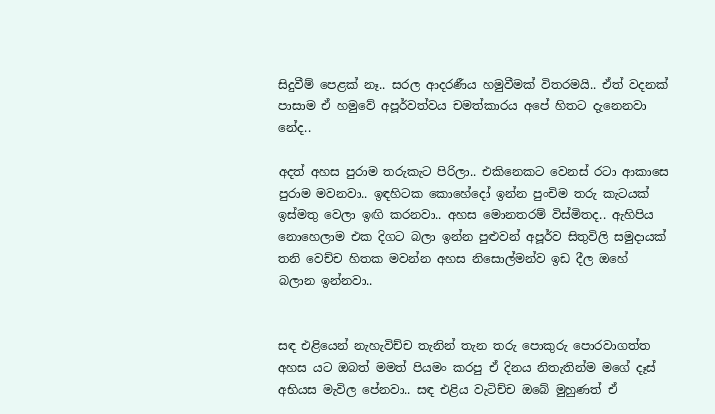සිදුවීම් පෙළක් නෑ.. සරල ආදරණීය හමුවීමක් විතරමයි.. ඒත් වදනක් පාසාම ඒ හමුවේ අපූර්වත්වය චමත්කාරය අපේ හිතට දැනෙනවා නේද..

අදත් අහස පුරාම තරුකැට පිරිලා.. එකිනෙකට වෙනස් රටා ආකාසෙ පුරාම මවනවා.. ඉඳහිටක කොහේදෝ ඉන්න පුංචිම තරු කැටයක් ඉස්මතු වෙලා ඉඟි කරනවා.. අහස මොනතරම් විස්මිතද.. ඇහිපිය නොහෙලාම එක දිගට බලා ඉන්න පුළුවන් අපූර්ව සිතුවිලි සමුදායක් තනි වෙච්ච හිතක මවන්න අහස නිසොල්මන්ව ඉඩ දීල ඔහේ බලාන ඉන්නවා..


සඳ එළියෙන් නැහැවිච්ච තැනින් තැන තරු පොකුරු පොරවාගත්ත අහස යට ඔබත් මමත් පියමං කරපු ඒ දිනය නිතැතින්ම මගේ දෑස් අභියස මැවිල පේනවා.. සඳ එළිය වැටිච්ච ඔබේ මුහුණත් ඒ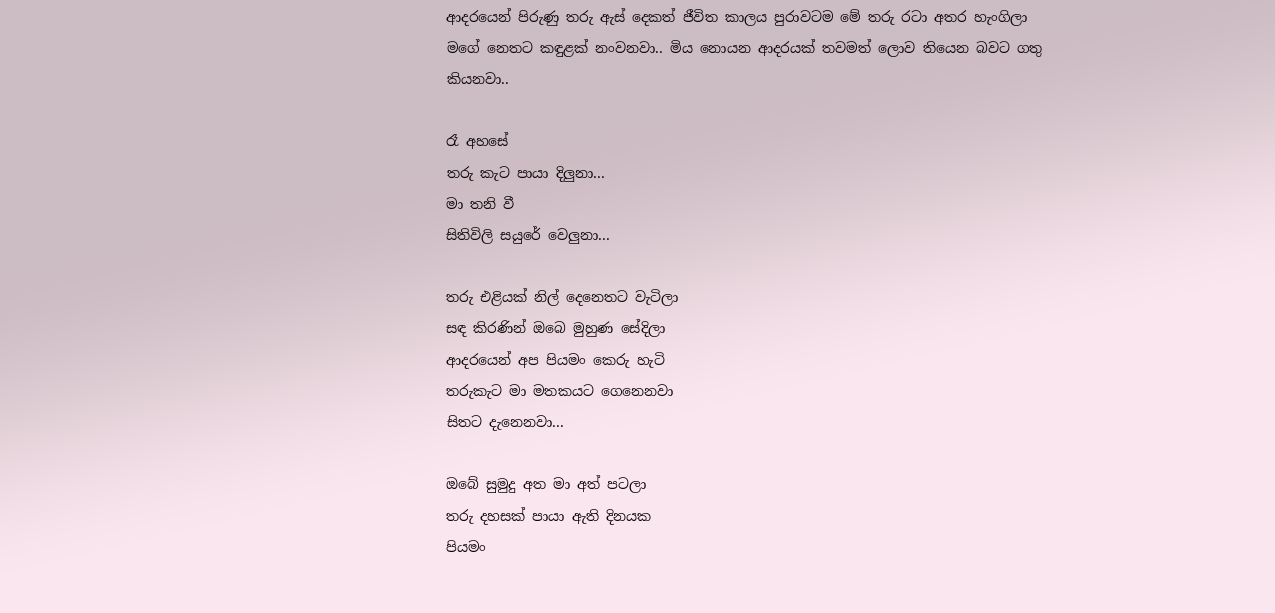ආදරයෙන් පිරුණු තරු ඇස් දෙකත් ජීවිත කාලය පුරාවටම මේ තරු රටා අතර හැංගිලා මගේ නෙතට කඳුළක් නංවනවා.. මිය නොයන ආදරයක් තවමත් ලොව තියෙන බවට ගතු කියනවා..

රෑ අහසේ
තරු කැට පායා දිලුනා...
මා තනි වී
සිතිවිලි සයුරේ වෙලුනා...

තරු එළියක්‌ නිල් දෙනෙතට වැටිලා
සඳ කිරණින් ඔබෙ මුහුණ සේදිලා
ආදරයෙන් අප පියමං කෙරු හැටි
තරුකැට මා මතකයට ගෙනෙනවා
සිතට දැනෙනවා...

ඔබේ සුමුදු අත මා අත් පටලා
තරු දහසක්‌ පායා ඇති දිනයක
පියමං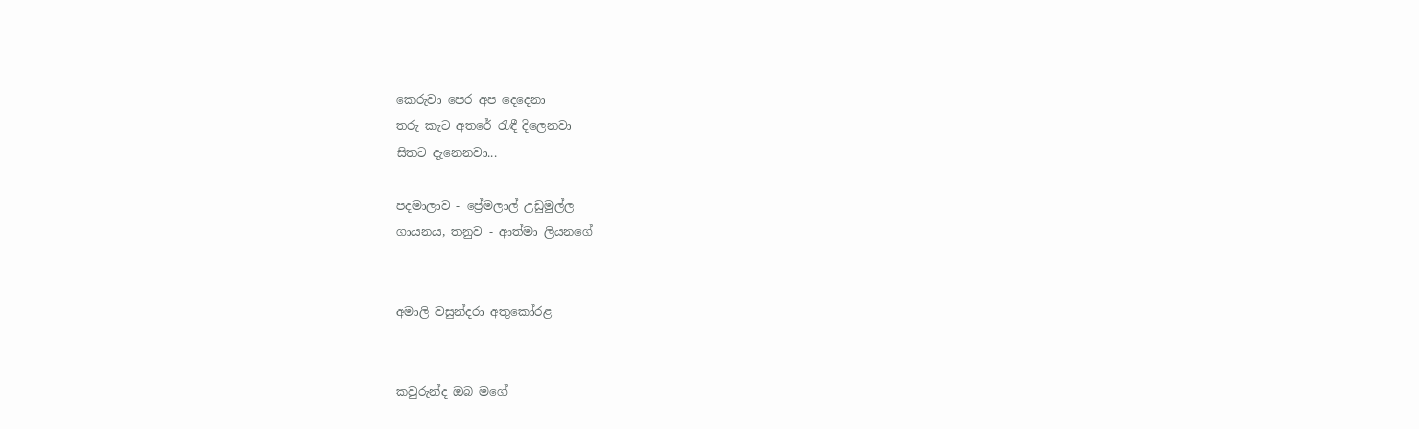කෙරුවා පෙර අප දෙදෙනා
තරු කැට අතරේ රැඳී දිලෙනවා
සිතට දැනෙනවා...

පදමාලාව - ප්‍රේමලාල් උඩුමුල්ල
ගායනය, තනුව - ආත්මා ලියනගේ


අමාලි වසුන්දරා අතුකෝරළ


කවුරුන්ද ඔබ මගේ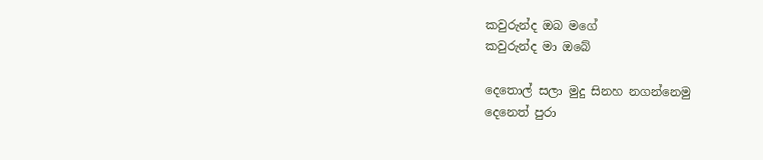කවුරුන්ද ඔබ මගේ
කවුරුන්ද මා ඔබේ

දෙතොල් සලා මුදු සිනහ නගන්නෙමු
දෙනෙත් පුරා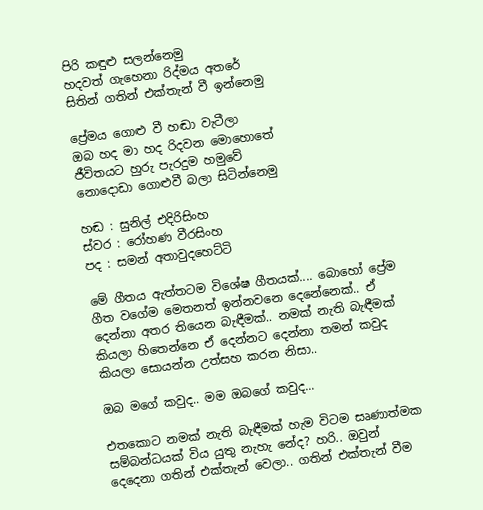පිරි කඳුළු සලන්නෙමු
හදවත් ගැහෙනා රිද්මය අතරේ
සිතින් ගතින් එක්තැන් වී ඉන්නෙමු

ප්‍රේමය ගොළු වී හඬා වැටීලා
ඔබ හද මා හද රිදවන මොහොතේ
ජීවිතයට හුරු පැරදුම හමුවේ
නොදොඩා ගොළුවී බලා සිටින්නෙමු

හඬ : සුනිල් එදිරිසිංහ
ස්වර : රෝහණ වීරසිංහ
පද : සමන් අතාවුදහෙට්ටි

මේ ගීතය ඇත්තටම විශේෂ ගීතයක්.... බොහෝ ප්‍රේම ගීත වගේම මෙතනත් ඉන්නවනෙ දෙනේනෙක්.. ඒ දෙන්නා අතර තියෙන බැඳීමක්.. නමක් නැති බැඳීමක් කියලා හිතෙන්නෙ ඒ දෙන්නට දෙන්නා තමන් කවුද කියලා සොයන්න උත්සහ කරන නිසා..

ඔබ මගේ කවුද.. මම ඔබගේ කවුද...

එතකොට නමක් නැති බැඳීමක් හැම විටම සෘණාත්මක සම්බන්ධයක් විය යුතු නැහැ නේද? හරි.. ඔවුන් දෙදෙනා ගතින් එක්තැන් වෙලා.. ගතින් එක්තැන් වීම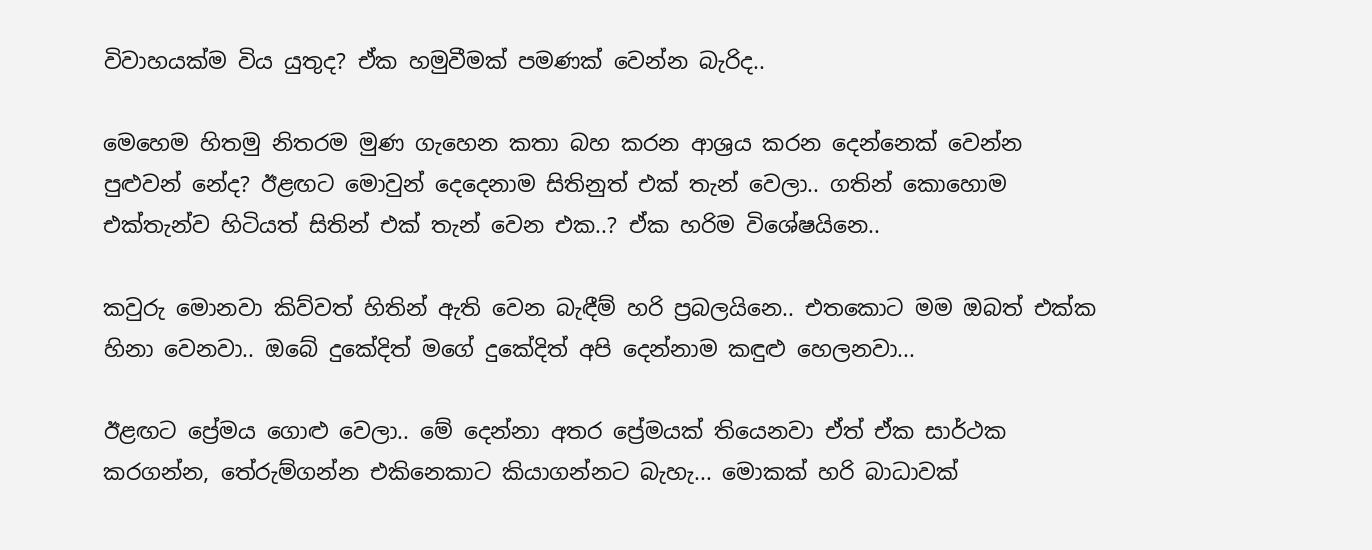විවාහයක්ම විය යුතුද? ඒක හමුවීමක් පමණක් වෙන්න බැරිද..

මෙහෙම හිතමු නිතරම මුණ ගැහෙන කතා බහ කරන ආශ්‍රය කරන දෙන්නෙක් වෙන්න පුළුවන් නේද? ඊළඟට මොවුන් දෙදෙනාම සිතිනුත් එක් තැන් වෙලා.. ගතින් කොහොම එක්තැන්ව හිටියත් සිතින් එක් තැන් වෙන එක..? ඒක හරිම විශේෂයිනෙ..

කවුරු මොනවා කිව්වත් හිතින් ඇති වෙන බැඳීම් හරි ප්‍රබලයිනෙ.. එතකොට මම ඔබත් එක්ක හිනා වෙනවා.. ඔබේ දුකේදිත් මගේ දුකේදිත් අපි දෙන්නාම කඳුළු හෙලනවා...

ඊළඟට ප්‍රේමය ගොළු වෙලා.. මේ දෙන්නා අතර ප්‍රේමයක් තියෙනවා ඒත් ඒක සාර්ථක කරගන්න, තේරුම්ගන්න එකිනෙකාට කියාගන්නට බැහැ... මොකක් හරි බාධාවක්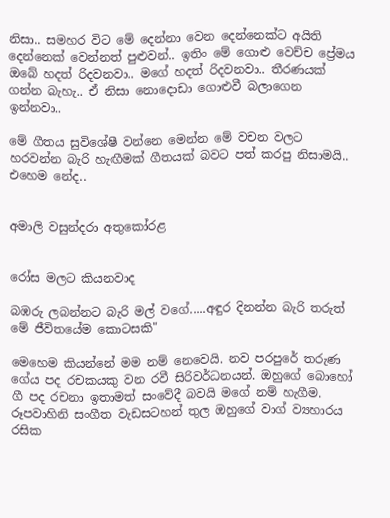නිසා.. සමහර විට මේ දෙන්නා වෙන දෙන්නෙක්ට අයිති දෙන්නෙක් වෙන්නත් පුළුවන්.. ඉතිං මේ ගොළු වෙච්ච ප්‍රේමය ඔබේ හදත් රිදවනවා.. මගේ හදත් රිදවනවා.. තීරණයක් ගන්න බැහැ.. ඒ නිසා නොදොඩා ගොළුවී බලාගෙන ඉන්නවා..

මේ ගීතය සුවිශේෂී වන්නෙ මෙන්න මේ වචන වලට හරවන්න බැරි හැඟීමක් ගීතයක් බවට පත් කරපු නිසාමයි.. එහෙම නේද..


අමාලි වසුන්දරා අතුකෝරළ


රෝස මලට කියනවාද

බඹරු ලබන්නට බැරි මල් වගේ.....අඳුර දිනන්න බැරි තරුත් මේ ජීවිතයේම කොටසකි"

මෙහෙම කියන්නේ මම නම් නෙවෙයි. නව පරපුරේ තරුණ ගේය පද රචකයකු වන රවී සිරිවර්ධනයන්. ඔහුගේ බොහෝ ගී පද රචනා ඉතාමත් සංවේදී බවයි මගේ නම් හැගීම. රූපවාහිනි සංගීත වැඩසටහන් තුල ඔහුගේ වාග් ව්‍යහාරය රසික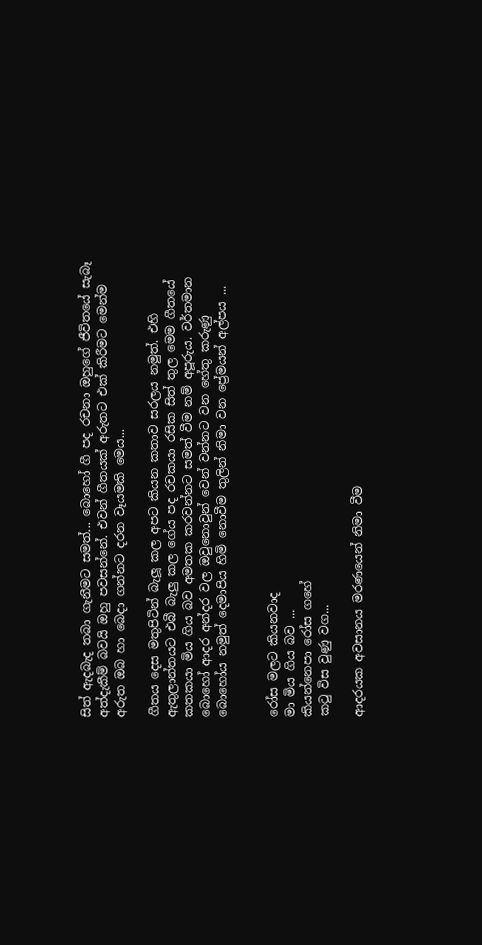සිත් ඇදබැද තබා ගැනීමට සමත්... බොහෝ ගී පද රචනා ඔහුගේ ජීවිතයේ සැබෑ අත්දැකීම් බවයි ඔහු පවසන්නේ. එවන් ගීතයක් අරුතට එක් කිරීමට මෙන්ම අරුත ඔබ හා බෙදා ගන්නට දරන වෑයමකි මෙය...

ගීතය දෙස මතුපිටින් බැලූ කල අපට කියන කතාව සරලය නමුත්. එහි ඇතුලාන්තයට එබී බැලු කල ගේය පද රචකයා රසික සිත් තුල මෙම ගීතයේ කතකයා මිය ගිය බව අමතක කරවන්නට සමත් වීම නම් අපූරුය. වර්තමාන බොහෝ ආදර අන්දර වල ඔවුනොවුන් වෙන් වන්නට වන හේතු කරුණු බොහෝය නමුත් දෙමාපිය හිමි නොවීම තුලින් නිමා වන ප්‍රේමයන් අල්පය ...


රෝස මලට කියනවාද
මා මිය ගිය බව ...
කියන්නෙපා රෝස ගහේ
කටු විස වුණු වග...

ආදරයක අවසානය මරණයෙන් නිමා වීම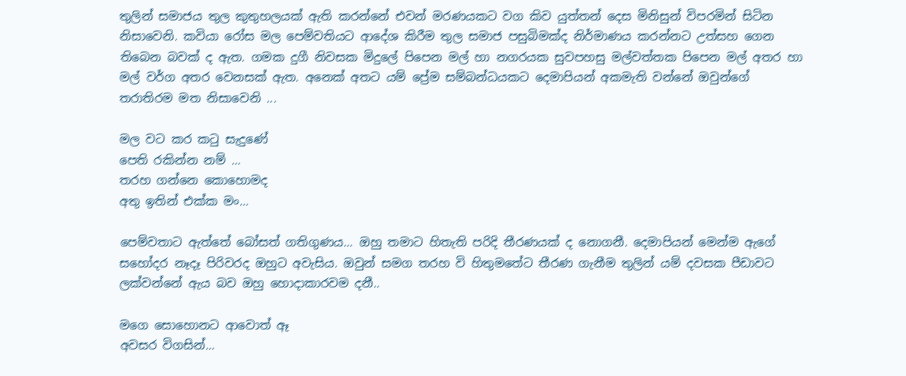තුලින් සමාජය තුල කුතුහලයක් ඇති කරන්නේ එවන් මරණයකට වග කිව යුත්තන් දෙස මිනිසුන් විපරමින් සිටින නිසාවෙනි. කවියා රෝස මල පෙම්වතියට ආදේශ කිරීම තුල සමාජ පසුබිමක්ද නිර්මාණය කරන්නට උත්සහ ගෙන තිබෙන බවක් ද ඇත. ගමක දුගී නිවසක මිදුලේ පිපෙන මල් හා නගරයක සුවපහසු මල්වත්තක පිපෙන මල් අතර හා මල් වර්ග අතර වෙනසක් ඇත. අනෙක් අතට යම් ප්‍රේම සම්බන්ධයකට දෙමාපියන් අකමැති වන්නේ ඔවුන්ගේ තරාතිරම මත නිසාවෙනි ...

මල වට කර කටු සැදුණේ
පෙති රකින්න නම් ...
තරහ ගන්නෙ කොහොමද
අතු ඉතින් එක්‌ක මං...

පෙම්වතාට ඇත්තේ බෝසත් ගතිගුණය... ඔහු තමාට හිතැති පරිදි තීරණයක් ද නොගනී. දෙමාපියන් මෙන්ම ඇගේ සහෝදර නෑදෑ පිරිවරද ඔහුට අවැසිය. ඔවුන් සමග තරහ වි හිතුමතේට තීරණ ගැනීම තුලින් යම් දවසක පීඩාවට ලක්වන්නේ ඇය බව ඔහු හොදාකාරවම දනී..

මගෙ සොහොනට ආවොත් ඈ
අවසර විගසින්...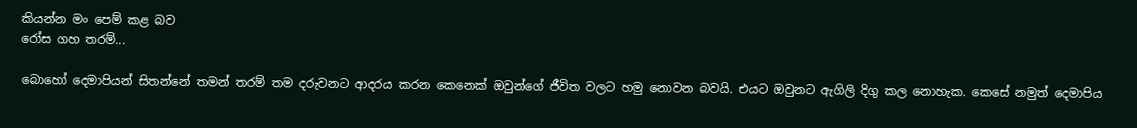කියන්න මං පෙම් කළ බව
රෝස ගහ තරම්...

බොහෝ දෙමාපියන් සිතන්නේ තමන් තරම් තම දරුවනට ආදරය කරන කෙනෙක් ඔවුන්ගේ ජීවිත වලට හමු නොවන බවයි. එයට ඔවුනට ඇගිලි දිගු කල නොහැක. කෙසේ නමුත් දෙමාපිය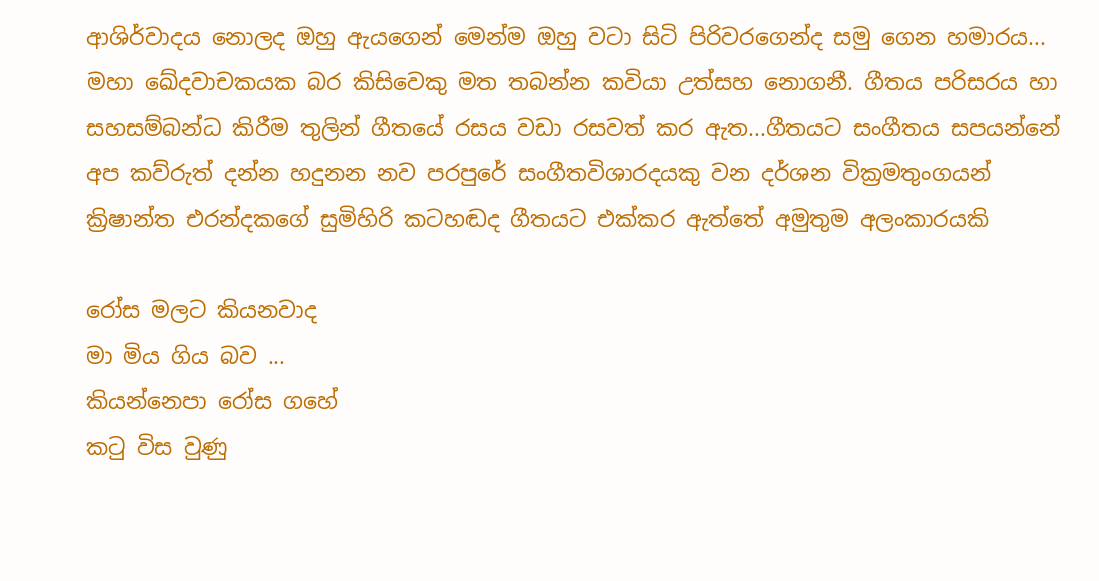ආශිර්වාදය නොලද ඔහු ඇයගෙන් මෙන්ම ඔහු වටා සිටි පිරිවරගෙන්ද සමු ගෙන හමාරය... මහා ඛේදවාචකයක බර කිසිවෙකු මත තබන්න කවියා උත්සහ නොගනී. ගීතය පරිසරය හා සහසම්බන්ධ කිරීම තුලින් ගීතයේ රසය වඩා රසවත් කර ඇත...ගීතයට සංගීතය සපයන්නේ අප කව්රුත් දන්න හදුනන නව පරපුරේ සංගීතවිශාරදයකු වන දර්ශන වික්‍රමතුංගයන් ක්‍රිෂාන්ත එරන්දකගේ සුමිහිරි කටහඬද ගීතයට එක්කර ඇත්තේ අමුතුම අලංකාරයකි

රෝස මලට කියනවාද
මා මිය ගිය බව ...
කියන්නෙපා රෝස ගහේ
කටු විස වුණු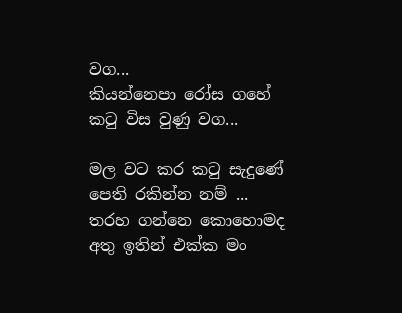වග...
කියන්නෙපා රෝස ගහේ
කටු විස වුණු වග...

මල වට කර කටු සැදුණේ
පෙති රකින්න නම් ...
තරහ ගන්නෙ කොහොමද
අතු ඉතින් එක්‌ක මං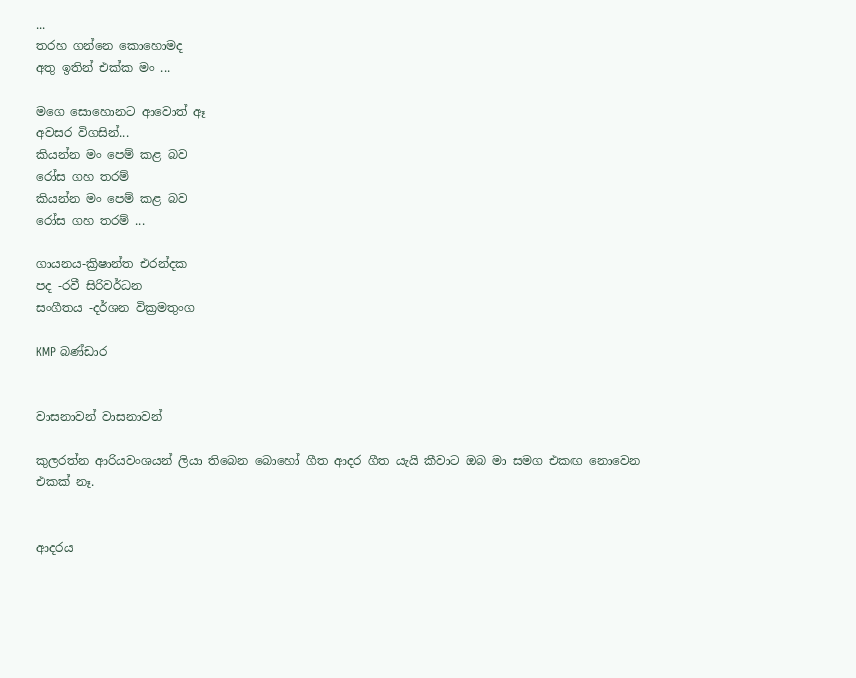...
තරහ ගන්නෙ කොහොමද
අතු ඉතින් එක්‌ක මං ...

මගෙ සොහොනට ආවොත් ඈ
අවසර විගසින්...
කියන්න මං පෙම් කළ බව
රෝස ගහ තරම්
කියන්න මං පෙම් කළ බව
රෝස ගහ තරම් ...

ගායනය-ක්‍රිෂාන්ත එරන්දක
පද -රවී සිරිවර්ධන
සංගීතය -දර්ශන වික්‍රමතුංග

KMP බණ්ඩාර


වාසනාවන් වාසනාවන්

කුලරත්න ආරියවංශයන් ලියා තිබෙන බොහෝ ගීත ආදර ගීත යැයි කීවාට ඔබ මා සමග එකඟ නොවෙන
එකක් නෑ.


ආදරය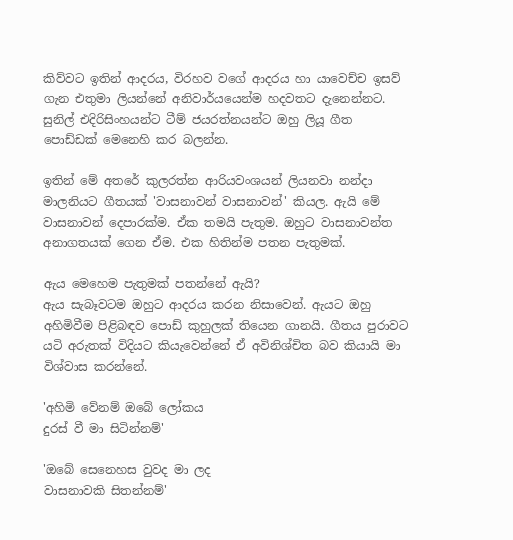කිව්වට ඉතින් ආදරය, විරහව වගේ ආදරය හා යාවෙච්ච ඉසව් ගැන එතුමා ලියන්නේ අනිවාර්යයෙන්ම හදවතට දැනෙන්නට. සුනිල් එදිරිසිංහයන්ට ටීම් ජයරත්නයන්ට ඔහු ලියූ ගීත පොඩ්ඩක් මෙනෙහි කර බලන්න.

ඉතින් මේ අතරේ කුලරත්න ආරියවංශයන් ලියනවා නන්දා මාලනියට ගීතයක් 'වාසනාවන් වාසනාවන්' කියල. ඇයි මේ වාසනාවන් දෙපාරක්ම. ඒක තමයි පැතුම. ඔහුට වාසනාවන්ත අනාගතයක් ගෙන ඒම. එක හිතින්ම පතන පැතුමක්.

ඇය මෙහෙම පැතුමක් පතන්නේ ඇයි?
ඇය සැබෑවටම ඔහුට ආදරය කරන නිසාවෙන්. ඇයට ඔහු අහිමිවීම පිළිබඳව පොඩ් කුහුලක් තියෙන ගානයි. ගීතය පුරාවට යටි අරුතක් විදියට කියැවෙන්නේ ඒ අවිනිශ්චිත බව කියායි මා විශ්වාස කරන්නේ.

'අහිමි වේනම් ඔබේ ලෝකය
දුරස් වී මා සිටින්නම්'

'ඔබේ සෙනෙහස වුවද මා ලද
වාසනාවකි සිතන්නම්'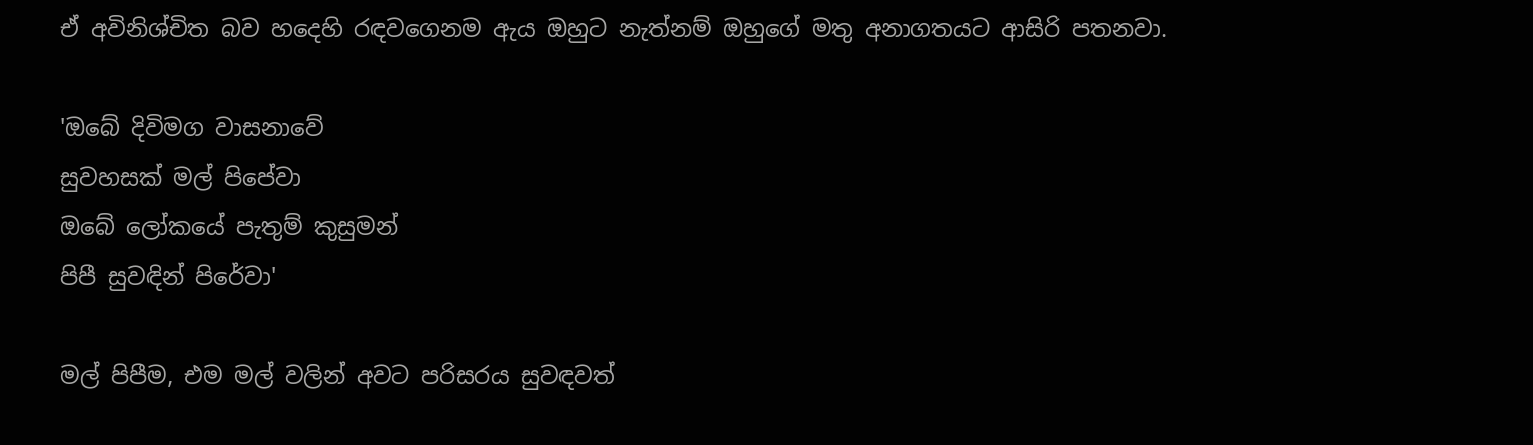ඒ අවිනිශ්චිත බව හදෙහි රඳවගෙනම ඇය ඔහුට නැත්නම් ඔහුගේ මතු අනාගතයට ආසිරි පතනවා.

'ඔබේ දිවිමග වාසනාවේ
සුවහසක් මල් පිපේවා
ඔබේ ලෝකයේ පැතුම් කුසුමන්
පිපී සුවඳින් පිරේවා'

මල් පිපීම, එම මල් වලින් අවට පරිසරය සුවඳවත්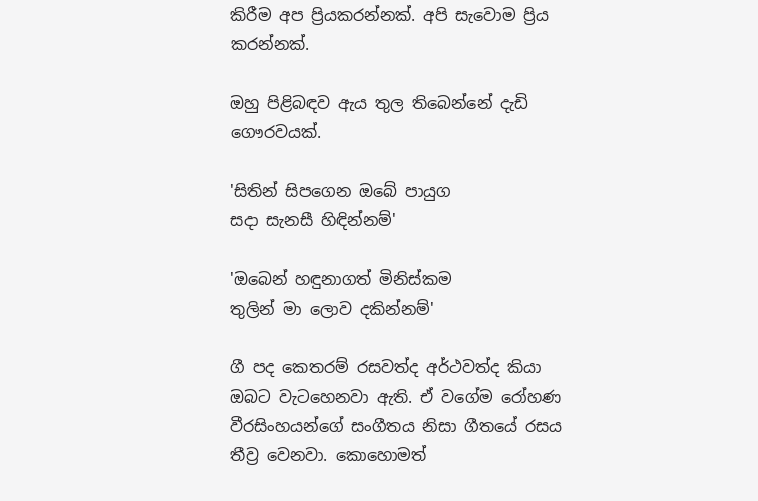කිරීම අප ප්‍රියකරන්නක්. අපි සැවොම ප්‍රිය කරන්නක්.

ඔහු පිළිබඳව ඇය තුල තිබෙන්නේ දැඩි ගෞරවයක්.

'සිතින් සිපගෙන ඔබේ පායුග
සදා සැනසී හිඳින්නම්'

'ඔබෙන් හඳුනාගත් මිනිස්කම
තුලින් මා ලොව දකින්නම්'

ගී පද කෙතරම් රසවත්ද අර්ථවත්ද කියා ඔබට වැටහෙනවා ඇති. ඒ වගේම රෝහණ වීරසිංහයන්ගේ සංගීතය නිසා ගීතයේ රසය තීව්‍ර වෙනවා. කොහොමත්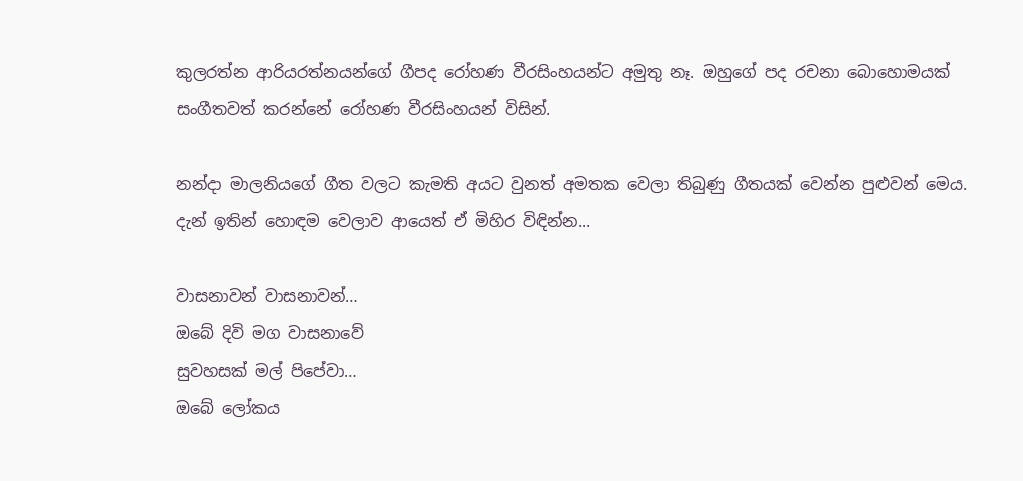කුලරත්න ආරියරත්නයන්ගේ ගීපද රෝහණ වීරසිංහයන්ට අමුතු නෑ. ඔහුගේ පද රචනා බොහොමයක් සංගීතවත් කරන්නේ රෝහණ වීරසිංහයන් විසින්.

නන්දා මාලනියගේ ගීත වලට කැමති අයට වුනත් අමතක වෙලා තිබුණු ගීතයක් වෙන්න පුළුවන් මෙය. දැන් ඉතින් හොඳම වෙලාව ආයෙත් ඒ මිහිර විඳින්න...

වාසනාවන් වාසනාවන්…
ඔබේ දිවි මග වාසනාවේ
සුවහසක් මල් පිපේවා…
ඔබේ ලෝකය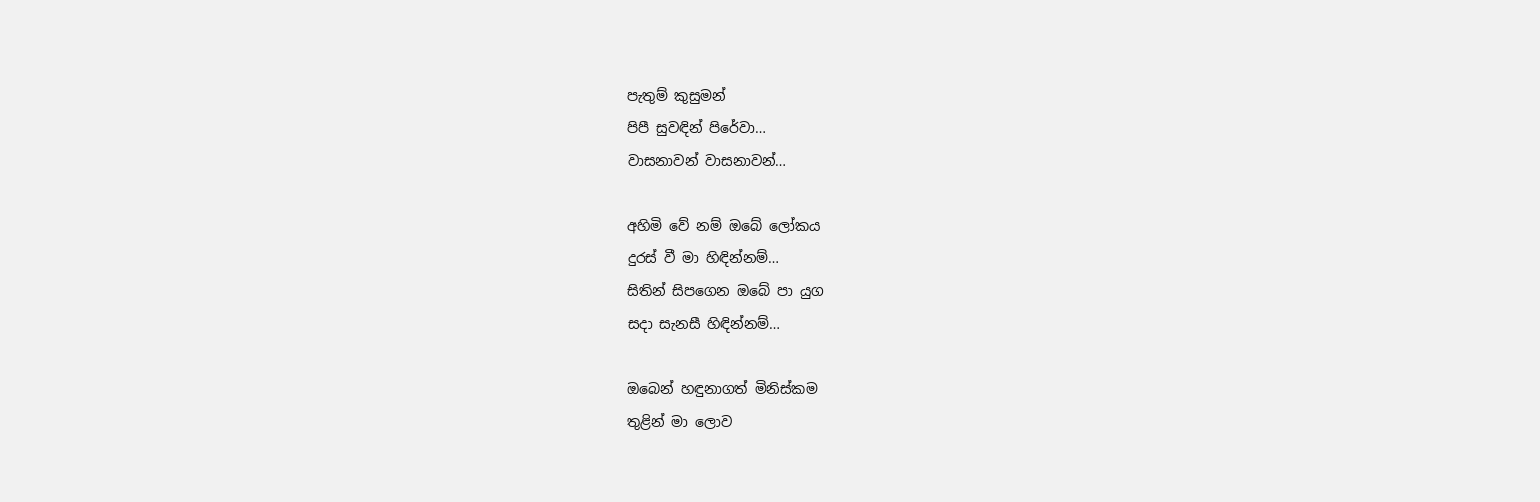පැතුම් කුසුමන්
පිපී සුවඳින් පිරේවා…
වාසනාවන් වාසනාවන්…

අහිමි වේ නම් ඔබේ ලෝකය
දුරස් වී මා හිඳින්නම්…
සිතින් සිපගෙන ඔබේ පා යුග
සදා සැනසී හිඳින්නම්…

ඔබෙන් හඳුනාගත් මිනිස්කම
තුළින් මා ලොව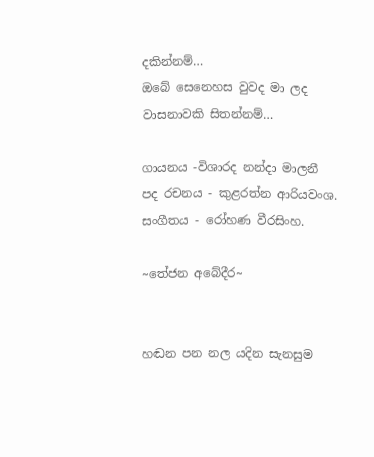දකින්නම්…
ඔබේ සෙනෙහස වුවද මා ලද
වාසනාවකි සිතන්නම්…

ගායනය -විශාරද නන්දා මාලනී
පද රචනය - කුළරත්න ආරියවංශ.
සංගීතය - රෝහණ වීරසිංහ.

~තේජන අබේදීර~


හඬන පන නල යදින සැනසුම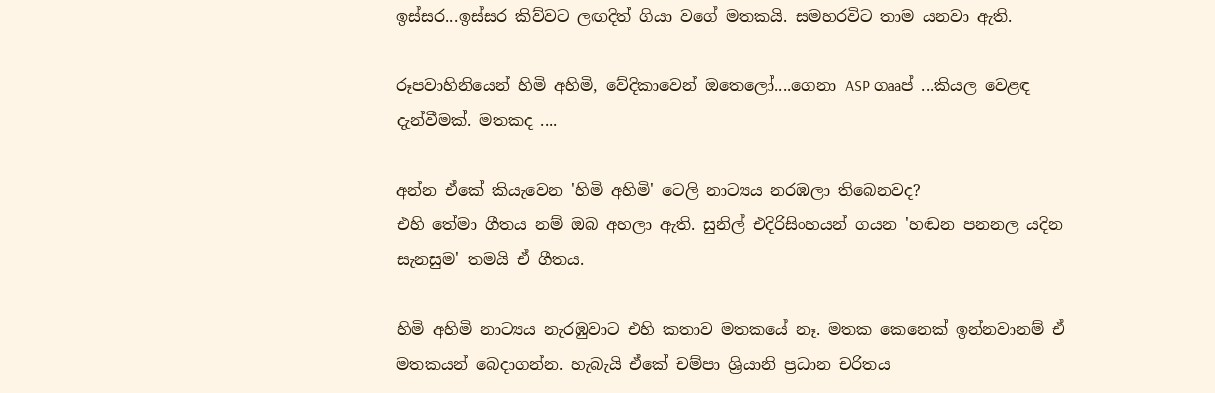ඉස්සර...ඉස්සර කිව්වට ලඟදිත් ගියා වගේ මතකයි. සමහරවිට තාම යනවා ඇති.

රූපවාහිනියෙන් හිමි අහිමි, වේදිකාවෙන් ඔතෙලෝ....ගෙනා ASP ගෲප් ...කියල වෙළඳ දැන්වීමක්. මතකද ....

අන්න ඒකේ කියැවෙන 'හිමි අහිමි' ටෙලි නාට්‍යය නරඹලා තිබෙනවද?
එහි තේමා ගීතය නම් ඔබ අහලා ඇති. සුනිල් එදිරිසිංහයන් ගයන 'හඬන පනනල යදින සැනසුම' තමයි ඒ ගීතය.

හිමි අහිමි නාට්‍යය නැරඹුවාට එහි කතාව මතකයේ නෑ. මතක කෙනෙක් ඉන්නවානම් ඒ මතකයන් බෙදාගන්න. හැබැයි ඒකේ චම්පා ශ්‍රියානි ප්‍රධාන චරිතය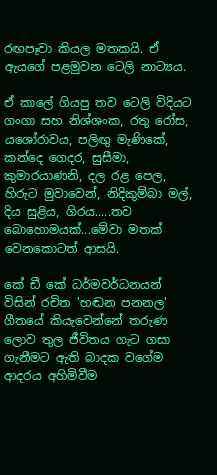රඟපෑවා කියල මතකයි. ඒ ඇයගේ පළමුවන ටෙලි නාට්‍යය.

ඒ කාලේ ගියපු තව ටෙලි විදියට ගංගා සහ නිශ්ශංක, රතු රෝස, යශෝරාවය, පලිඟු මැණිකේ, කන්දෙ ගෙදර, සුසීමා, කුමාරයාණනි, දල රළ පෙල, හිරුට මුවාවෙන්, නිදිකුම්බා මල්, දිය සුළිය, ගිරය.....තව බොහොමයක්...මේවා මතක් වෙනකොටත් ආසයි.

කේ ඩී කේ ධර්මවර්ධනයන් විසින් රචිත 'හඬන පනනල' ගීතයේ කියැවෙන්නේ තරුණ ලොව තුල ජීවිතය ගැට ගසා ගැනීමට ඇති බාදක වගේම ආදරය අහිමිවීම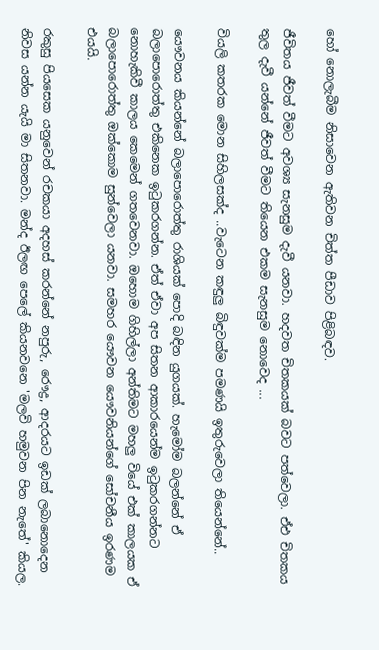හෝ නොලැබීම නිසාවෙන ඇතිවන චිත්ත පීඩාව පිළිබඳව.

ජීවිතය ජීවත් වීමට අවශ්‍ය සැනසුම දැවී යනවා. හදවත චිතකයක් බවට පත්වෙලා. ඒඑ චිතකය තුල දැවී යන්නේ ජීවත් වීමට තියෙන එකම සැනසුම නොවෙද ...

වියලි කතරක මොන සිහිලසක්ද ..වැටෙන කඳුලු බිඳුවක්ම පමණයි ඉතුරුවෙලා තියෙන්නේ..

යෞවනය කියන්නේ බලාපොරොත්තු රාශියක් පොදි බඳින යුගයක්. හැමෝම බලන්නේ ඒ බලාපොරොත්තු එකිනෙක ඉටුකරගන්න. ඒත් ඒවා අප සිතන ආකාරයෙන්ම ඉටුකරගන්නට නොහැකිවී කාලය කෙමෙන් ගතවෙනවා. ඔහොම ගිහිල්ලා අන්තිමට මහලු වියේ එක් කාලයක ඒ බලාපොරොත්තු ඔක්කොම සුන්වෙලා යනවා. සමහර යෞවන යෞවනියන්ගේ සෝචනීය ඉරණම එයයි.

රකුසු පියසෙක යනුවෙන් රචකයා අදහස් කරන්නේ නපුරු, රෞද්‍ර, ආදරයට ඉඩක් ලබානොදෙන නිවස යන්න යැයි මා සිතනවා. මන්ද ඊලඟ පෙලේ කියනවනෙ 'මලවි හමුවන පින නැතේ' කියල.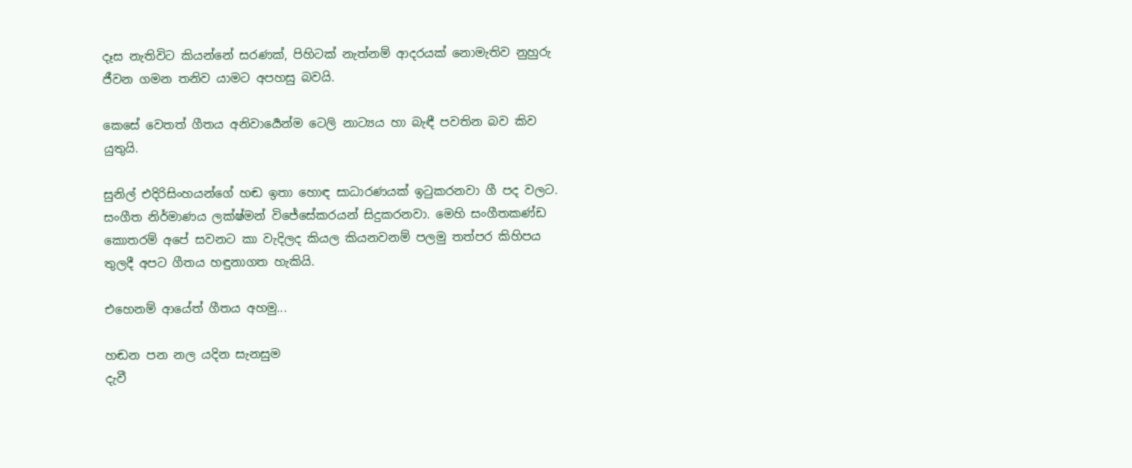දෑස නැතිවිට කියන්නේ සරණක්, පිහිටක් නැත්නම් ආදරයක් නොමැතිව නුහුරු ජීවන ගමන තනිව යාමට අපහසු බවයි.

කෙසේ වෙතත් ගීතය අනිවාර්‍යෙන්ම ටෙලි නාට්‍යය හා බැඳී පවතින බව කිව යුතුයි.

සුනිල් එදිරිසිංහයන්ගේ හඬ ඉතා හොඳ සාධාරණයක් ඉටුකරනවා ගී පද වලට. සංගීත නිර්මාණය ලක්ෂ්මන් විජේසේකරයන් සිදුකරනවා. මෙහි සංගීතකණ්ඩ කොතරම් අපේ සවනට කා වැදිලද කියල කියනවනම් පලමු තත්පර කිහිපය තුලදී අපට ගීතය හඳුනාගත හැකියි.

එහෙනම් ආයේත් ගීතය අහමු...

හඬන පන නල යදින සැනසුම
දැවී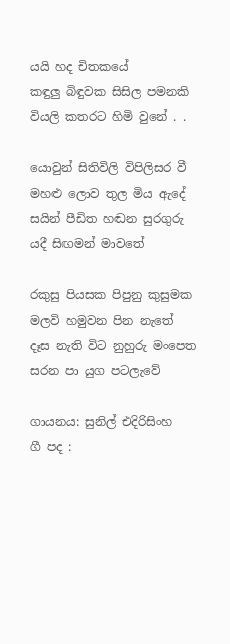යයි හද චිතකයේ
කඳුලු බිඳුවක සිසිල පමනකි
වියලි කතරට හිමි වුනේ . .

යොවුන් සිතිවිලි විපිලිසර වී
මහළු ලොව තුල මිය ඇදේ
සයින් පීඩිත හඬන සුරගුරු
යදී සිඟමන් මාවතේ

රකුසු පියසක පිපුනු කුසුමක
මලවි හමුවන පින නැතේ
දෑස නැති විට නුහුරු මංපෙත
සරන පා යුග පටලැවේ

ගායනය: සුනිල් එදිරිසිංහ
ගී පද :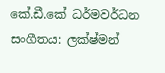කේ.ඩී.කේ ධර්මවර්ධන
සංගීතය: ලක්ෂ්මන්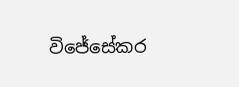විජේසේකර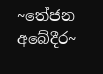~තේජන අබේදීර~